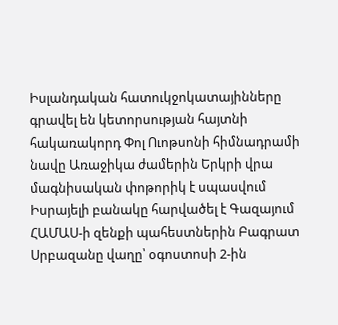Իսլանդական հատուկջոկատայինները գրավել են կետորսության հայտնի հակառակորդ Փոլ Ուոթսոնի հիմնադրամի նավը Առաջիկա ժամերին Երկրի վրա մագնիսական փոթորիկ է սպասվում Իսրայելի բանակը հարվածել է Գազայում ՀԱՄԱՍ-ի զենքի պահեստներին Բագրատ Սրբազանը վաղը՝ օգոստոսի 2-ին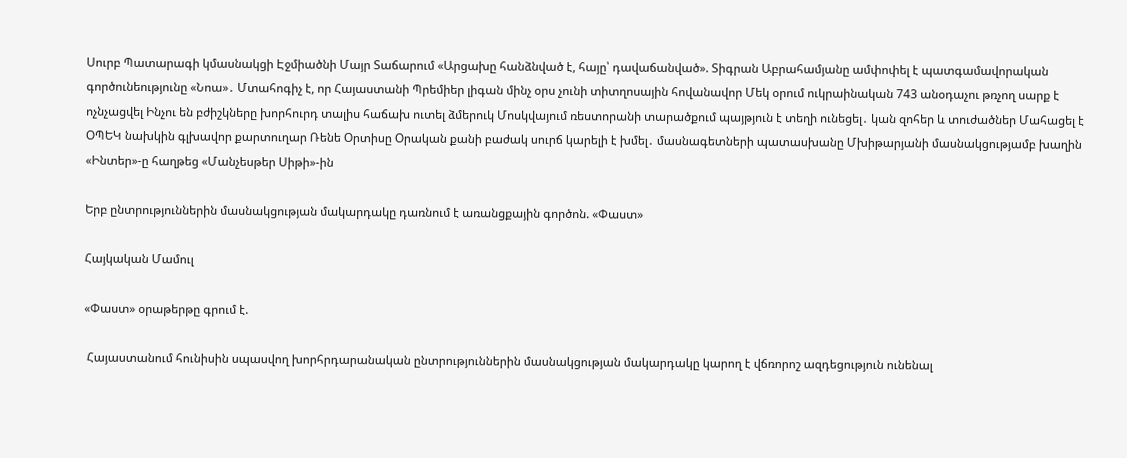Սուրբ Պատարագի կմասնակցի Էջմիածնի Մայր Տաճարում «Արցախը հանձնված է, հայը՝ դավաճանված». Տիգրան Աբրահամյանը ամփոփել է պատգամավորական գործունեությունը «Նոա»․ Մտահոգիչ է, որ Հայաստանի Պրեմիեր լիգան մինչ օրս չունի տիտղոսային հովանավոր Մեկ օրում ուկրաինական 743 անօդաչու թռչող սարք է ոչնչացվել Ինչու են բժիշկները խորհուրդ տալիս հաճախ ուտել ձմերուկ Մոսկվայում ռեստորանի տարածքում պայթյուն է տեղի ունեցել․ կան զոհեր և տուժածներ Մահացել է ՕՊԵԿ նախկին գլխավոր քարտուղար Ռենե Օրտիսը Օրական քանի բաժակ սուրճ կարելի է խմել․ մասնագետների պատասխանը Մխիթարյանի մասնակցությամբ խաղին «Ինտեր»-ը հաղթեց «Մանչեսթեր Սիթի»-ին

Երբ ընտրություններին մասնակցության մակարդակը դառնում է առանցքային գործոն. «Փաստ»

Հայկական Մամուլ

«Փաստ» օրաթերթը գրում է.

 Հայաստանում հունիսին սպասվող խորհրդարանական ընտրություններին մասնակցության մակարդակը կարող է վճռորոշ ազդեցություն ունենալ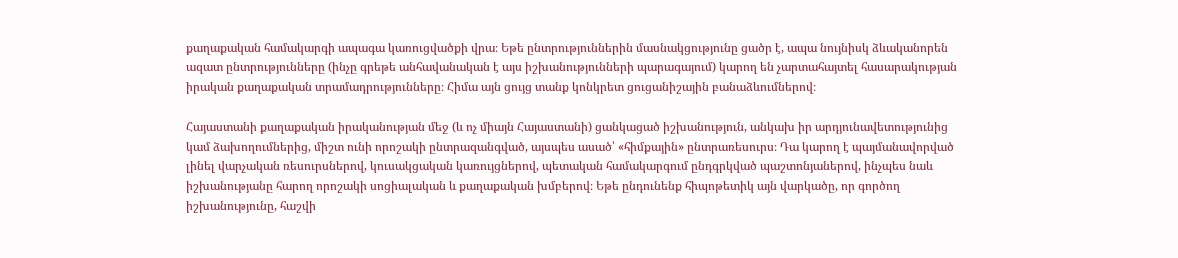քաղաքական համակարգի ապագա կառուցվածքի վրա։ Եթե ընտրություններին մասնակցությունը ցածր է, ապա նույնիսկ ձևականորեն ազատ ընտրությունները (ինչը գրեթե անհավանական է այս իշխանությունների պարագայում) կարող են չարտահայտել հասարակության իրական քաղաքական տրամադրությունները։ Հիմա այն ցույց տանք կոնկրետ ցուցանիշային բանաձևումներով։

Հայաստանի քաղաքական իրականության մեջ (և ոչ միայն Հայաստանի) ցանկացած իշխանություն, անկախ իր արդյունավետությունից կամ ձախողումներից, միշտ ունի որոշակի ընտրազանգված, այսպես ասած՝ «հիմքային» ընտրառեսուրս։ Դա կարող է պայմանավորված լինել վարչական ռեսուրսներով, կուսակցական կառույցներով, պետական համակարգում ընդգրկված պաշտոնյաներով, ինչպես նաև իշխանությանը հարող որոշակի սոցիալական և քաղաքական խմբերով։ Եթե ընդունենք հիպոթետիկ այն վարկածը, որ գործող իշխանությունը, հաշվի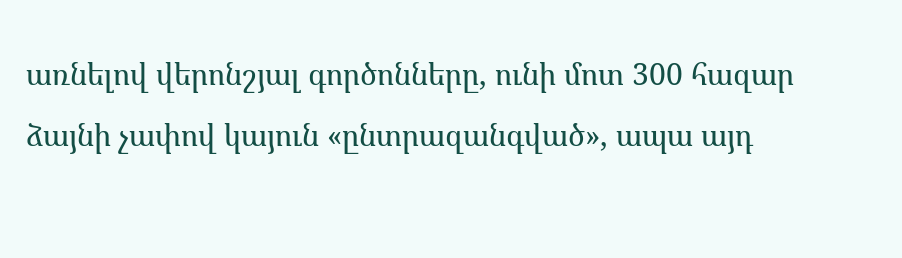առնելով վերոնշյալ գործոնները, ունի մոտ 300 հազար ձայնի չափով կայուն «ընտրազանգված», ապա այդ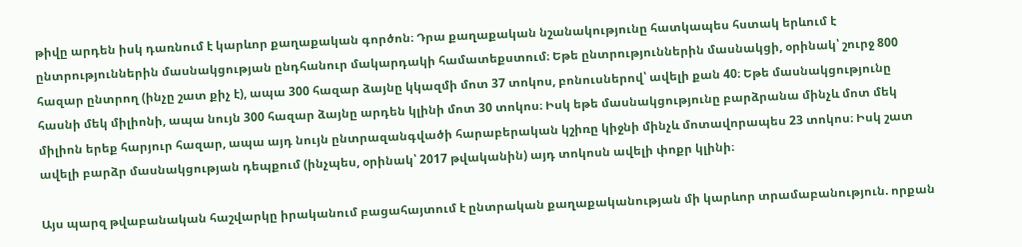թիվը արդեն իսկ դառնում է կարևոր քաղաքական գործոն։ Դրա քաղաքական նշանակությունը հատկապես հստակ երևում է ընտրություններին մասնակցության ընդհանուր մակարդակի համատեքստում։ Եթե ընտրություններին մասնակցի, օրինակ՝ շուրջ 800 հազար ընտրող (ինչը շատ քիչ է), ապա 300 հազար ձայնը կկազմի մոտ 37 տոկոս, բոնուսներով՝ ավելի քան 40։ Եթե մասնակցությունը հասնի մեկ միլիոնի, ապա նույն 300 հազար ձայնը արդեն կլինի մոտ 30 տոկոս։ Իսկ եթե մասնակցությունը բարձրանա մինչև մոտ մեկ միլիոն երեք հարյուր հազար, ապա այդ նույն ընտրազանգվածի հարաբերական կշիռը կիջնի մինչև մոտավորապես 23 տոկոս։ Իսկ շատ ավելի բարձր մասնակցության դեպքում (ինչպես, օրինակ՝ 2017 թվականին) այդ տոկոսն ավելի փոքր կլինի։

Այս պարզ թվաբանական հաշվարկը իրականում բացահայտում է ընտրական քաղաքականության մի կարևոր տրամաբանություն. որքան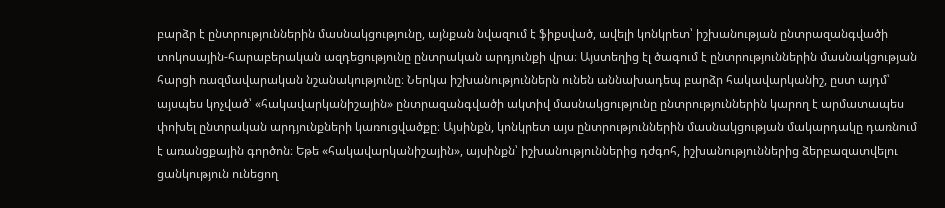բարձր է ընտրություններին մասնակցությունը, այնքան նվազում է ֆիքսված, ավելի կոնկրետ՝ իշխանության ընտրազանգվածի տոկոսային-հարաբերական ազդեցությունը ընտրական արդյունքի վրա։ Այստեղից էլ ծագում է ընտրություններին մասնակցության հարցի ռազմավարական նշանակությունը։ Ներկա իշխանություններն ունեն աննախադեպ բարձր հակավարկանիշ, ըստ այդմ՝ այսպես կոչված՝ «հակավարկանիշային» ընտրազանգվածի ակտիվ մասնակցությունը ընտրություններին կարող է արմատապես փոխել ընտրական արդյունքների կառուցվածքը։ Այսինքն, կոնկրետ այս ընտրություններին մասնակցության մակարդակը դառնում է առանցքային գործոն։ Եթե «հակավարկանիշային», այսինքն՝ իշխանություններից դժգոհ, իշխանություններից ձերբազատվելու ցանկություն ունեցող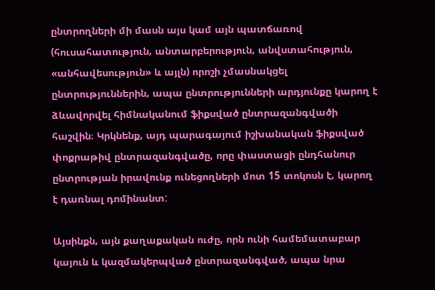ընտրողների մի մասն այս կամ այն պատճառով (հուսահատություն, անտարբերություն, անվստահություն, «անհավեսություն» և այլն) որոշի չմասնակցել ընտրություններին, ապա ընտրությունների արդյունքը կարող է ձևավորվել հիմնականում ֆիքսված ընտրազանգվածի հաշվին։ Կրկնենք, այդ պարագայում իշխանական ֆիքսված փոքրաթիվ ընտրազանգվածը, որը փաստացի ընդհանուր ընտրության իրավունք ունեցողների մոտ 15 տոկոսն է, կարող է դառնալ դոմինանտ:

Այսինքն, այն քաղաքական ուժը, որն ունի համեմատաբար կայուն և կազմակերպված ընտրազանգված, ապա նրա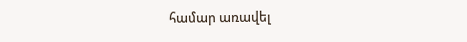համար առավել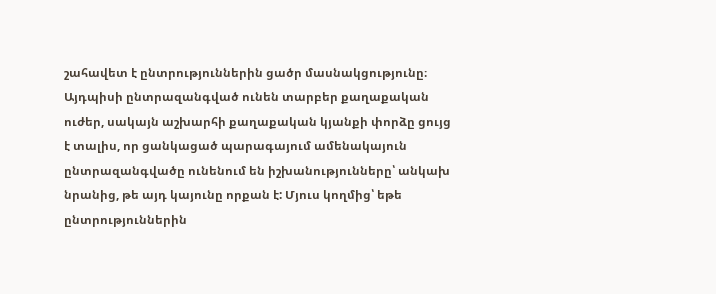շահավետ է ընտրություններին ցածր մասնակցությունը։ Այդպիսի ընտրազանգված ունեն տարբեր քաղաքական ուժեր, սակայն աշխարհի քաղաքական կյանքի փորձը ցույց է տալիս, որ ցանկացած պարագայում ամենակայուն ընտրազանգվածը ունենում են իշխանությունները՝ անկախ նրանից, թե այդ կայունը որքան է: Մյուս կողմից՝ եթե ընտրություններին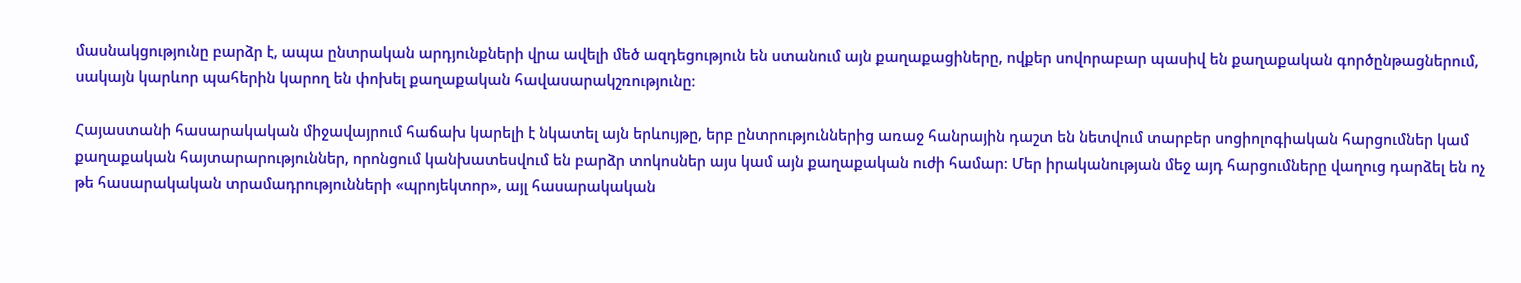մասնակցությունը բարձր է, ապա ընտրական արդյունքների վրա ավելի մեծ ազդեցություն են ստանում այն քաղաքացիները, ովքեր սովորաբար պասիվ են քաղաքական գործընթացներում, սակայն կարևոր պահերին կարող են փոխել քաղաքական հավասարակշռությունը։

Հայաստանի հասարակական միջավայրում հաճախ կարելի է նկատել այն երևույթը, երբ ընտրություններից առաջ հանրային դաշտ են նետվում տարբեր սոցիոլոգիական հարցումներ կամ քաղաքական հայտարարություններ, որոնցում կանխատեսվում են բարձր տոկոսներ այս կամ այն քաղաքական ուժի համար։ Մեր իրականության մեջ այդ հարցումները վաղուց դարձել են ոչ թե հասարակական տրամադրությունների «պրոյեկտոր», այլ հասարակական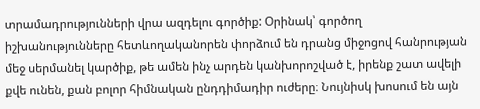տրամադրությունների վրա ազդելու գործիք: Օրինակ՝ գործող իշխանությունները հետևողականորեն փորձում են դրանց միջոցով հանրության մեջ սերմանել կարծիք, թե ամեն ինչ արդեն կանխորոշված է, իրենք շատ ավելի քվե ունեն, քան բոլոր հիմնական ընդդիմադիր ուժերը։ Նույնիսկ խոսում են այն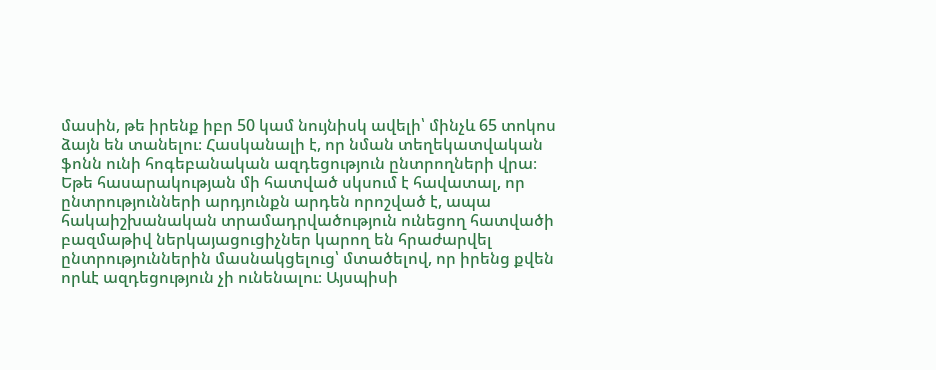մասին, թե իրենք իբր 50 կամ նույնիսկ ավելի՝ մինչև 65 տոկոս ձայն են տանելու։ Հասկանալի է, որ նման տեղեկատվական ֆոնն ունի հոգեբանական ազդեցություն ընտրողների վրա։ Եթե հասարակության մի հատված սկսում է հավատալ, որ ընտրությունների արդյունքն արդեն որոշված է, ապա հակաիշխանական տրամադրվածություն ունեցող հատվածի բազմաթիվ ներկայացուցիչներ կարող են հրաժարվել ընտրություններին մասնակցելուց՝ մտածելով, որ իրենց քվեն որևէ ազդեցություն չի ունենալու։ Այսպիսի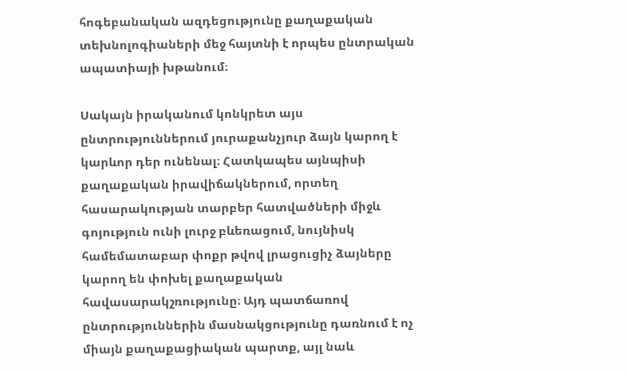հոգեբանական ազդեցությունը քաղաքական տեխնոլոգիաների մեջ հայտնի է որպես ընտրական ապատիայի խթանում։

Սակայն իրականում կոնկրետ այս ընտրություններում յուրաքանչյուր ձայն կարող է կարևոր դեր ունենալ։ Հատկապես այնպիսի քաղաքական իրավիճակներում, որտեղ հասարակության տարբեր հատվածների միջև գոյություն ունի լուրջ բևեռացում, նույնիսկ համեմատաբար փոքր թվով լրացուցիչ ձայները կարող են փոխել քաղաքական հավասարակշռությունը։ Այդ պատճառով ընտրություններին մասնակցությունը դառնում է ոչ միայն քաղաքացիական պարտք, այլ նաև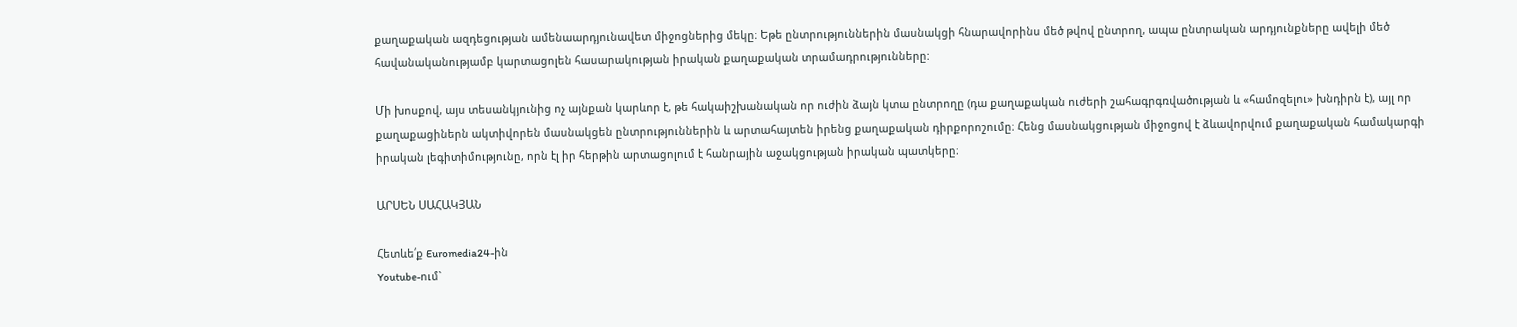քաղաքական ազդեցության ամենաարդյունավետ միջոցներից մեկը։ Եթե ընտրություններին մասնակցի հնարավորինս մեծ թվով ընտրող, ապա ընտրական արդյունքները ավելի մեծ հավանականությամբ կարտացոլեն հասարակության իրական քաղաքական տրամադրությունները:

Մի խոսքով, այս տեսանկյունից ոչ այնքան կարևոր է, թե հակաիշխանական որ ուժին ձայն կտա ընտրողը (դա քաղաքական ուժերի շահագրգռվածության և «համոզելու» խնդիրն է), այլ որ քաղաքացիներն ակտիվորեն մասնակցեն ընտրություններին և արտահայտեն իրենց քաղաքական դիրքորոշումը։ Հենց մասնակցության միջոցով է ձևավորվում քաղաքական համակարգի իրական լեգիտիմությունը, որն էլ իր հերթին արտացոլում է հանրային աջակցության իրական պատկերը։

ԱՐՍԵՆ ՍԱՀԱԿՅԱՆ

Հետևե՛ք Euromedia24-ին
Youtube-ում`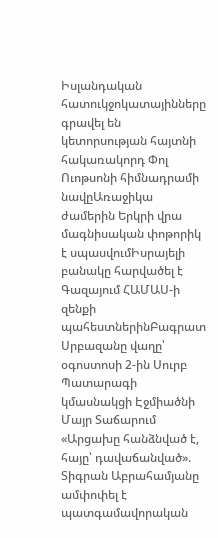Իսլանդական հատուկջոկատայինները գրավել են կետորսության հայտնի հակառակորդ Փոլ Ուոթսոնի հիմնադրամի նավըԱռաջիկա ժամերին Երկրի վրա մագնիսական փոթորիկ է սպասվումԻսրայելի բանակը հարվածել է Գազայում ՀԱՄԱՍ-ի զենքի պահեստներինԲագրատ Սրբազանը վաղը՝ օգոստոսի 2-ին Սուրբ Պատարագի կմասնակցի Էջմիածնի Մայր Տաճարում «Արցախը հանձնված է, հայը՝ դավաճանված». Տիգրան Աբրահամյանը ամփոփել է պատգամավորական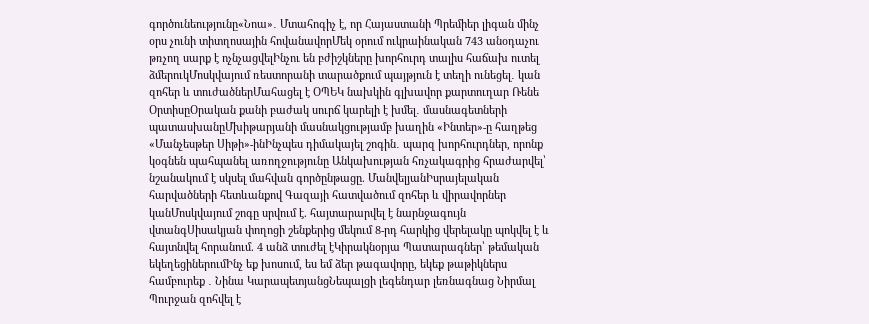գործունեությունը«Նոա»․ Մտահոգիչ է, որ Հայաստանի Պրեմիեր լիգան մինչ օրս չունի տիտղոսային հովանավորՄեկ օրում ուկրաինական 743 անօդաչու թռչող սարք է ոչնչացվելԻնչու են բժիշկները խորհուրդ տալիս հաճախ ուտել ձմերուկՄոսկվայում ռեստորանի տարածքում պայթյուն է տեղի ունեցել․ կան զոհեր և տուժածներՄահացել է ՕՊԵԿ նախկին գլխավոր քարտուղար Ռենե ՕրտիսըՕրական քանի բաժակ սուրճ կարելի է խմել․ մասնագետների պատասխանըՄխիթարյանի մասնակցությամբ խաղին «Ինտեր»-ը հաղթեց «Մանչեսթեր Սիթի»-ինԻնչպես դիմակայել շոգին․ պարզ խորհուրդներ, որոնք կօգնեն պահպանել առողջությունը Անկախության հռչակագրից հրաժարվել՝ նշանակում է սկսել մահվան գործընթացը. ՄանվելյանԻսրայելական հարվածների հետևանքով Գազայի հատվածում զոհեր և վիրավորներ կանՄոսկվայում շոգը սրվում է. հայտարարվել է նարնջագույն վտանգՍիսակյան փողոցի շենքերից մեկում 8-րդ հարկից վերելակը պոկվել է և հայտնվել հորանում. 4 անձ տուժել էԿիրակնօրյա Պատարագներ՝ թեմական եկեղեցիներումԻնչ եք խոսում, ես եմ ձեր թագավորը, եկեք թաթիկներս համբուրեք ․ Նինա ԿարապետյանցՆեպալցի լեգենդար լեռնագնաց Նիրմալ Պուրջան զոհվել է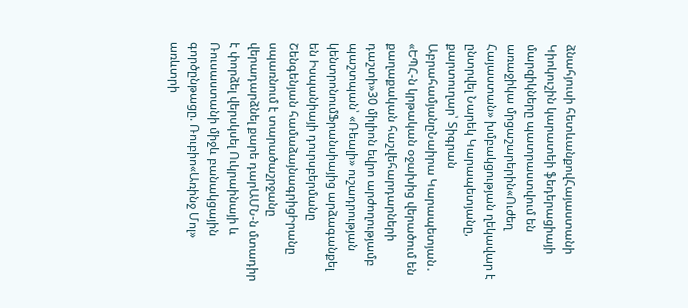ձնահյուսի հետևանքովՀայաստանի Կիոկուշին կարատեի ֆեդերացիայի մարզիկները պատրաստվում են առաջիկա մրցաշարերին«Ուժեղ Հայաստան» խմբակցության ղեկավար է ընտրվել Նարեկ Կարապետյանը, քարտուղար՝ Տիգրան ԱբրահամյանըՆաիրա Կարապետյան․ «ԵՊՀ-ն կրթական օջախից վերածում են քաղաքական հաշվեհարդարների դաշտի»30 միլիոն եվրո արժողությամբ պաշտպան՝ «Ռեալի» ուշադրության կենտրոնումՖրանսիայից արձագանքել են Իսպանիայի դուրսբերմանը Շենգենյան համաձայնագրիցԻրանը սպառնում է տարածաշրջանը վերադարձնել քարե դարԱՄՆ-ն մտադիր է փորձել վերսկսել Ուկրաինայի և Ռուսաստանի միջև բանակցային գործընթացը. Ռուբիո«Առինջ Մոլ» առևտրի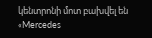կենտրոնի մոտ բախվել են «Mercedes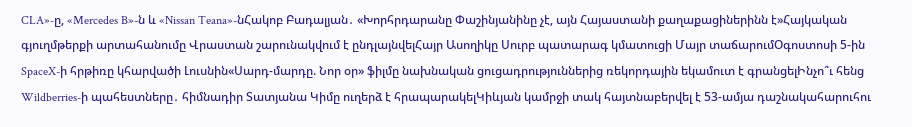CLA»-ը, «Mercedes B»-ն և «Nissan Teana»-նՀակոբ Բադալյան․ «Խորհրդարանը Փաշինյանինը չէ, այն Հայաստանի քաղաքացիներինն է»Հայկական գյուղմթերքի արտահանումը Վրաստան շարունակվում է ընդլայնվելՀայր Ասողիկը Սուրբ պատարագ կմատուցի Մայր տաճարումՕգոստոսի 5-ին SpaceX-ի հրթիռը կհարվածի Լուսնին«Սարդ-մարդը. Նոր օր» ֆիլմը նախնական ցուցադրություններից ռեկորդային եկամուտ է գրանցելԻնչո՞ւ հենց Wildberries-ի պահեստները․ հիմնադիր Տատյանա Կիմը ուղերձ է հրապարակելԿիևյան կամրջի տակ հայտնաբերվել է 53-ամյա դաշնակահարուհու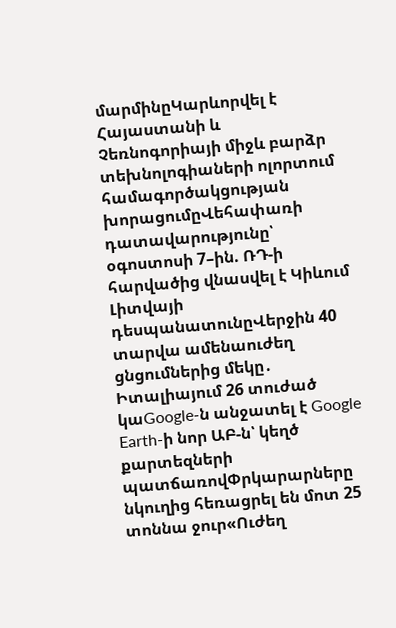մարմինըԿարևորվել է Հայաստանի և Չեռնոգորիայի միջև բարձր տեխնոլոգիաների ոլորտում համագործակցության խորացումըՎեհափառի դատավարությունը՝ օգոստոսի 7–ին. ՌԴ-ի հարվածից վնասվել է Կիևում Լիտվայի դեսպանատունըՎերջին 40 տարվա ամենաուժեղ ցնցումներից մեկը․ Իտալիայում 26 տուժած կաGoogle-ն անջատել է Google Earth-ի նոր ԱԲ-ն՝ կեղծ քարտեզների պատճառովՓրկարարները նկուղից հեռացրել են մոտ 25 տոննա ջուր«Ուժեղ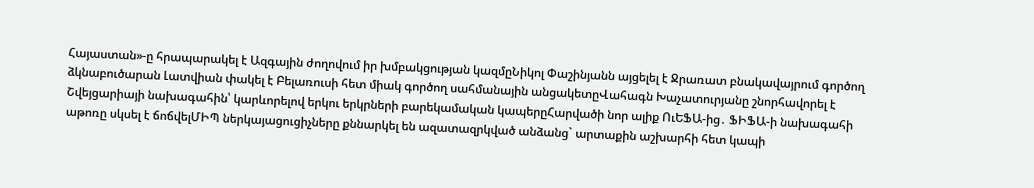Հայաստան»-ը հրապարակել է Ազգային ժողովում իր խմբակցության կազմըՆիկոլ Փաշինյանն այցելել է Ջրառատ բնակավայրում գործող ձկնաբուծարան Լատվիան փակել է Բելառուսի հետ միակ գործող սահմանային անցակետըՎահագն Խաչատուրյանը շնորհավորել է Շվեյցարիայի նախագահին՝ կարևորելով երկու երկրների բարեկամական կապերըՀարվածի նոր ալիք ՈւԵՖԱ-ից․ ՖԻՖԱ-ի նախագահի աթոռը սկսել է ճոճվելՄԻՊ ներկայացուցիչները քննարկել են ազատազրկված անձանց` արտաքին աշխարհի հետ կապի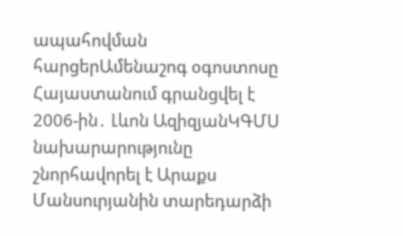ապահովման հարցերԱմենաշոգ օգոստոսը Հայաստանում գրանցվել է 2006-ին․ Լևոն ԱզիզյանԿԳՄՍ նախարարությունը շնորհավորել է Արաքս Մանսուրյանին տարեդարձի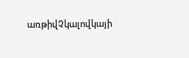առթիվՉկալովկայի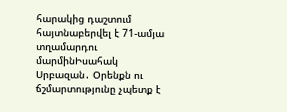հարակից դաշտում հայտնաբերվել է 71-ամյա տղամարդու մարմինԻսահակ Սրբազան․ Օրենքն ու ճշմարտությունը չպետք է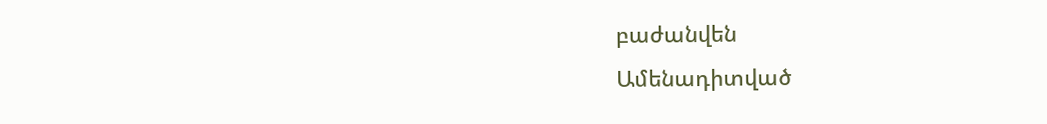բաժանվեն
Ամենադիտված